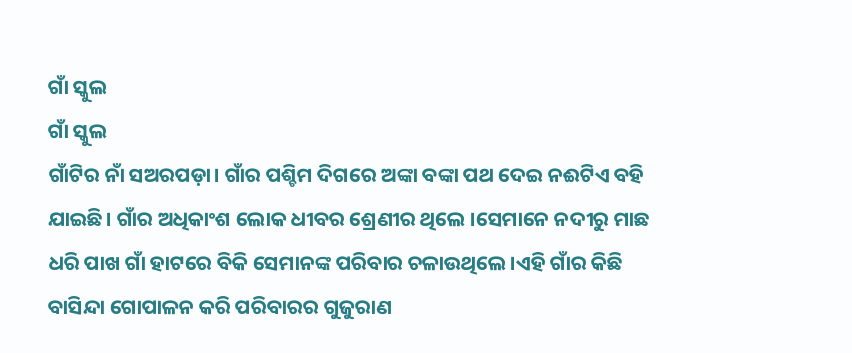ଗାଁ ସ୍କୁଲ
ଗାଁ ସ୍କୁଲ
ଗାଁଟିର ନାଁ ସଅରପଡ଼ା। ଗାଁର ପଶ୍ଚିମ ଦିଗରେ ଅଙ୍କା ବଙ୍କା ପଥ ଦେଇ ନଈଟିଏ ବହି ଯାଇଛି। ଗାଁର ଅଧିକାଂଶ ଲୋକ ଧୀବର ଶ୍ରେଣୀର ଥିଲେ ।ସେମାନେ ନଦୀରୁ ମାଛ ଧରି ପାଖ ଗାଁ ହାଟରେ ବିକି ସେମାନଙ୍କ ପରିବାର ଚଳାଉଥିଲେ।ଏହି ଗାଁର କିଛି ବାସିନ୍ଦା ଗୋପାଳନ କରି ପରିବାରର ଗୁଜୁରାଣ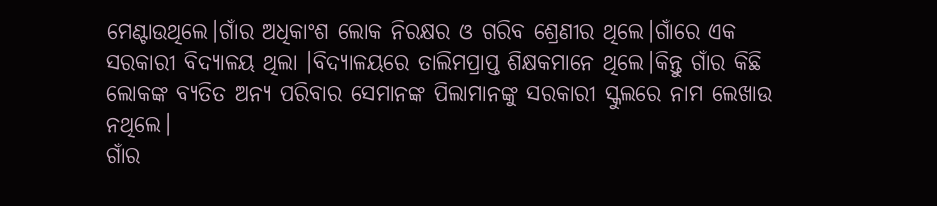ମେଣ୍ଟାଉଥିଲେ।ଗାଁର ଅଧିକାଂଶ ଲୋକ ନିରକ୍ଷର ଓ ଗରିବ ଶ୍ରେଣୀର ଥିଲେ।ଗାଁରେ ଏକ ସରକାରୀ ବିଦ୍ୟାଳୟ ଥିଲା ।ବିଦ୍ୟାଳୟରେ ତାଲିମପ୍ରାପ୍ତ ଶିକ୍ଷକମାନେ ଥିଲେ।କିନ୍ତୁ ଗାଁର କିଛି ଲୋକଙ୍କ ବ୍ୟତିତ ଅନ୍ୟ ପରିବାର ସେମାନଙ୍କ ପିଲାମାନଙ୍କୁ ସରକାରୀ ସ୍କୁଲରେ ନାମ ଲେଖାଉ ନଥିଲେ।
ଗାଁର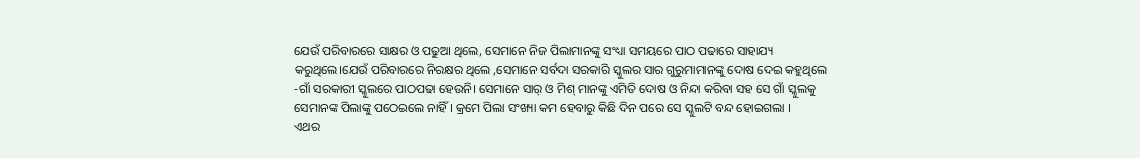ଯେଉଁ ପରିବାରରେ ସାକ୍ଷର ଓ ପଢୁଆ ଥିଲେ, ସେମାନେ ନିଜ ପିଲାମାନଙ୍କୁ ସଂଧ୍ୟା ସମୟରେ ପାଠ ପଢାରେ ସାହାଯ୍ୟ କରୁଥିଲେ।ଯେଉଁ ପରିବାରରେ ନିରକ୍ଷର ଥିଲେ ,ସେମାନେ ସର୍ବଦା ସରକାରି ସ୍କୁଲର ସାର ଗୁରୁମାମାନଙ୍କୁ ଦୋଷ ଦେଇ କହୁଥିଲେ -ଗାଁ ସରକାରୀ ସ୍କୁଲରେ ପାଠପଢା ହେଉନି। ସେମାନେ ସାର୍ ଓ ମିଶ୍ ମାନଙ୍କୁ ଏମିତି ଦୋଷ ଓ ନିନ୍ଦା କରିବା ସହ ସେ ଗାଁ ସ୍କୁଲକୁ ସେମାନଙ୍କ ପିଲାଙ୍କୁ ପଠେଇଲେ ନାହିଁ । କ୍ରମେ ପିଲା ସଂଖ୍ୟା କମ ହେବାରୁ କିଛି ଦିନ ପରେ ସେ ସ୍କୁଲଟି ବନ୍ଦ ହୋଇଗଲା ।
ଏଥର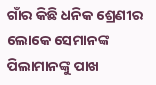ଗାଁର କିଛି ଧନିକ ଶ୍ରେଣୀର ଲୋକେ ସେମାନଙ୍କ ପିଲାମାନଙ୍କୁ ପାଖ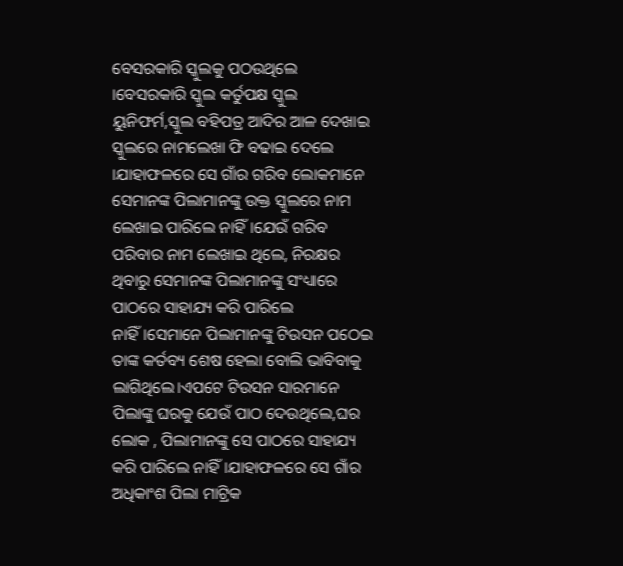ବେସରକାରି ସ୍କୁଲକୁ ପଠଉଥିଲେ ।ବେସରକାରି ସ୍କୁଲ କର୍ତୁପକ୍ଷ ସ୍କୁଲ ୟୁନିଫର୍ମ,ସ୍କୁଲ ବହିପତ୍ର ଆଦିର ଆଳ ଦେଖାଇ ସ୍କୁଲରେ ନାମଲେଖା ଫି ବଢାଇ ଦେଲେ ।ଯାହାଫଳରେ ସେ ଗାଁର ଗରିବ ଲୋକମାନେ ସେମାନଙ୍କ ପିଲାମାନଙ୍କୁ ଉକ୍ତ ସ୍କୁଲରେ ନାମ ଲେଖାଇ ପାରିଲେ ନାହିଁ।ଯେଉଁ ଗରିବ ପରିବାର ନାମ ଲେଖାଇ ଥିଲେ, ନିରକ୍ଷର ଥିବାରୁ ସେମାନଙ୍କ ପିଲାମାନଙ୍କୁ ସଂଧ୍ୟାରେ ପାଠରେ ସାହାଯ୍ୟ କରି ପାରିଲେ ନାହିଁ।ସେମାନେ ପିଲାମାନଙ୍କୁ ଟିଉସନ ପଠେଇ ତାଙ୍କ କର୍ତବ୍ୟ ଶେଷ ହେଲା ବୋଲି ଭାବିବାକୁ ଲାଗିଥିଲେ।ଏପଟେ ଟିଉସନ ସାରମାନେ ପିଲାଙ୍କୁ ଘରକୁ ଯେଉଁ ପାଠ ଦେଉଥିଲେ,ଘର ଲୋକ , ପିଲାମାନଙ୍କୁ ସେ ପାଠରେ ସାହାଯ୍ୟ କରି ପାରିଲେ ନାହିଁ।ଯାହାଫଳରେ ସେ ଗାଁର ଅଧିକାଂଶ ପିଲା ମାଟ୍ରିକ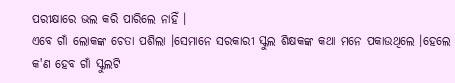ପରୀକ୍ଷାରେ ଭଲ କରି ପାରିଲେ ନାହିଁ ।
ଏବେ ଗାଁ ଲୋକଙ୍କ ଚେତା ପଶିଲା ।ସେମାନେ ସରକାରୀ ସ୍କୁଲ ଶିକ୍ଷକଙ୍କ କଥା ମନେ ପକାଉଥିଲେ ।ହେଲେ କ'ଣ ହେବ ଗାଁ ସ୍କୁଲଟି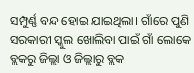ସମ୍ପୁର୍ଣ୍ଣ ବନ୍ଦ ହୋଇ ଯାଇଥିଲା। ଗାଁରେ ପୁଣି ସରକାରୀ ସ୍କୁଲ ଖୋଲିବା ପାଇଁ ଗାଁ ଲୋକେ ବ୍ଲକରୁ ଜିଲ୍ଲା ଓ ଜିଲ୍ଲାରୁ ବ୍ଲକ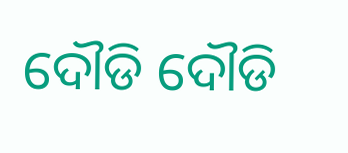ଦୌଡି ଦୌଡି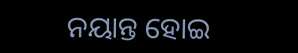ନୟାନ୍ତ ହୋଇ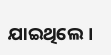ଯାଇଥିଲେ ।